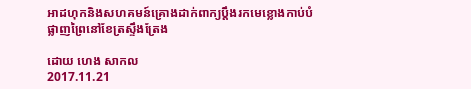អាដហុកនិងសហគមន៍គ្រោងដាក់ពាក្យប្ដឹងរកមេខ្លោងកាប់បំផ្លាញព្រៃនៅខែត្រស្ទឹងត្រែង

ដោយ ហេង សាកល
2017.11.21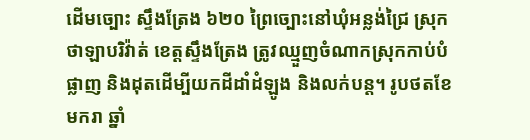ដើមច្បោះ ស្ទឹងត្រែង ៦២០ ព្រៃច្បោះនៅឃុំអន្លង់ជ្រៃ ស្រុកថាឡាបរិវ៉ាត់ ខេត្តស្ទឹងត្រែង ត្រូវឈ្មួញចំណាកស្រុកកាប់បំផ្លាញ និងដុតដើម្បីយកដីដាំដំឡូង និងលក់បន្ត។ រូបថតខែមករា ឆ្នាំ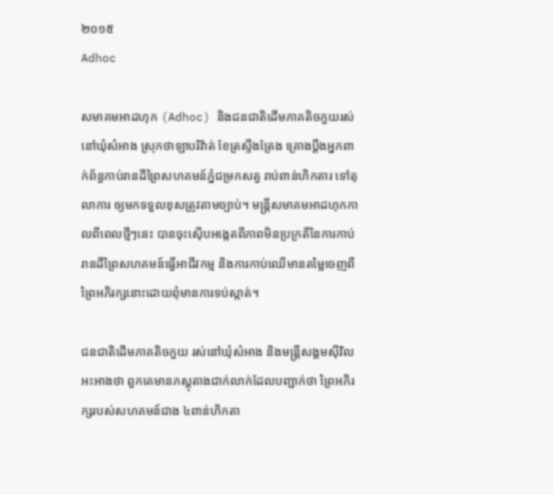២០១៥
Adhoc

សមាគមអាដហុក (Adhoc) និងជនជាតិដើមភាគតិចកួយរស់នៅឃុំសំអាង ស្រុកថាឡាបរិវ៉ាត់ ខែត្រស្ទឹងត្រែង គ្រោងប្ដឹងអ្នកពាក់ព័ន្ធកាប់រានដីព្រៃសហគមន៍ភ្នំជម្រកសត្វ រាប់ពាន់ហិកតារ ទៅតុលាការ ឲ្យមកទទួលខុសត្រូវតាមច្បាប់។ មន្ត្រីសមាគមអាដហុកកាលពីពេលថ្មីៗនេះ បានចុះស៊ើបអង្កេតពីភាពមិនប្រក្រតីនៃការកាប់រានដីព្រៃសហគមន៍ធ្វើអាជីវកម្ម និងការកាប់ឈើមានតម្លៃចេញពីព្រៃអភិរក្សនោះដោយពុំមានការទប់ស្កាត់។

ជនជាតិដើមភាគតិចកួយ រស់នៅឃុំសំអាង និងមន្ត្រីសង្គមស៊ីវិលអះអាងថា ពួកគេមានភស្តុតាងជាក់លាក់ដែលបញ្ជាក់ថា ព្រៃអភិរក្សរបស់សហគមន៍ជាង ៤ពាន់ហិកតា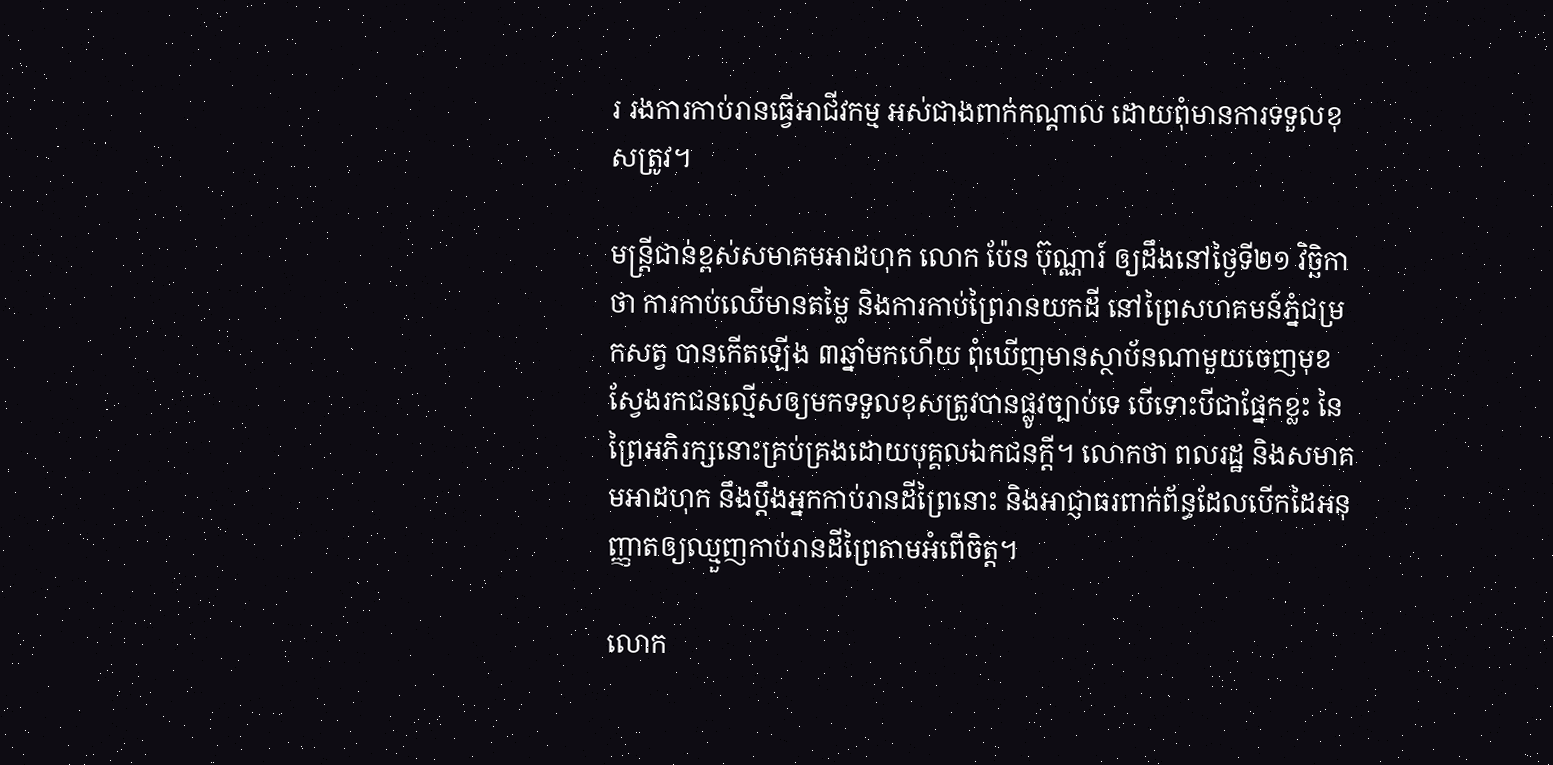រ រងការកាប់រានធ្វើអាជីវកម្ម អស់ជាងពាក់កណ្ដាល ដោយពុំមានការទទួលខុសត្រូវ។

មន្ត្រីជាន់ខ្ពស់សមាគមអាដហុក លោក ប៉ែន ប៊ុណ្ណារ៍ ឲ្យដឹងនៅថ្ងៃទី២១ វិច្ឆិកា ថា ការកាប់ឈើមានតម្លៃ និងការកាប់ព្រៃរានយកដី នៅព្រៃសហគមន៍ភ្នំជម្រកសត្វ បានកើតឡើង ៣ឆ្នាំមកហើយ ពុំឃើញមានស្ថាប័នណាមួយចេញមុខស្វែងរកជនល្មើសឲ្យមកទទួលខុសត្រូវបានផ្លូវច្បាប់ទេ បើទោះបីជាផ្នែកខ្លះ នៃព្រៃអភិរក្សនោះគ្រប់គ្រងដោយបុគ្គលឯកជនក្ដី។ លោកថា ពលរដ្ឋ និងសមាគមអាដហុក នឹងប្ដឹងអ្នកកាប់រានដីព្រៃនោះ និងអាជ្ញាធរពាក់ព័ន្ធដែលបើកដៃអនុញ្ញាតឲ្យឈ្មួញកាប់រានដីព្រៃតាមអំពើចិត្ត។

លោក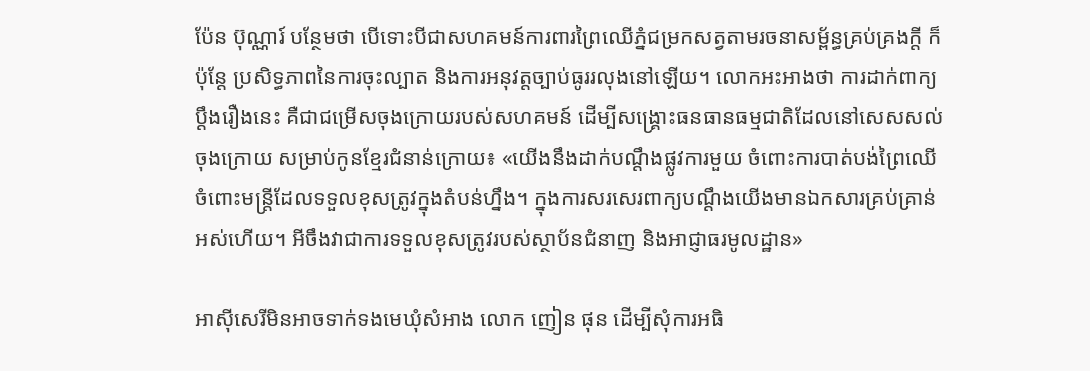ប៉ែន ប៊ុណ្ណារ៍ បន្ថែមថា បើទោះបីជាសហគមន៍ការពារព្រៃឈើភ្នំជម្រកសត្វតាមរចនាសម្ព័ន្ធគ្រប់គ្រងក្ដី ក៏ប៉ុន្តែ ប្រសិទ្ធភាពនៃការចុះល្បាត និងការអនុវត្តច្បាប់ធូររលុងនៅឡើយ។ លោកអះអាងថា ការដាក់ពាក្យប្ដឹងរឿងនេះ គឺជាជម្រើសចុងក្រោយរបស់សហគមន៍ ដើម្បីសង្គ្រោះធនធានធម្មជាតិដែលនៅសេសសល់ចុងក្រោយ សម្រាប់កូនខ្មែរជំនាន់ក្រោយ៖ «យើងនឹងដាក់បណ្ដឹងផ្លូវការមួយ ចំពោះការបាត់បង់ព្រៃឈើ ចំពោះមន្ត្រីដែលទទួលខុសត្រូវក្នុងតំបន់ហ្នឹង។ ក្នុងការសរសេរពាក្យបណ្ដឹងយើងមានឯកសារគ្រប់គ្រាន់អស់ហើយ។ អីចឹងវាជាការទទួលខុសត្រូវរបស់ស្ថាប័នជំនាញ និងអាជ្ញាធរមូលដ្ឋាន»

អាស៊ីសេរីមិនអាចទាក់ទងមេឃុំសំអាង លោក ញៀន ផុន ដើម្បីសុំការអធិ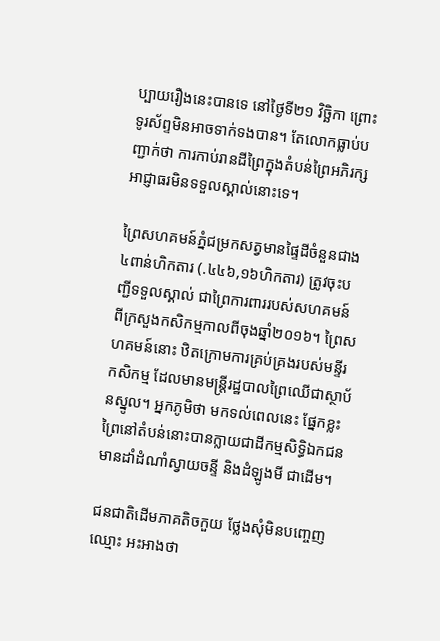ប្បាយរឿងនេះបានទេ នៅថ្ងៃទី២១ វិច្ឆិកា ព្រោះទូរស័ព្ទមិនអាចទាក់ទងបាន។ តែលោកធ្លាប់បញ្ជាក់ថា ការកាប់រានដីព្រៃក្នុងតំបន់ព្រៃអភិរក្ស អាជ្ញាធរមិនទទួលស្គាល់នោះទេ។

ព្រៃសហគមន៍ភ្នំជម្រកសត្វមានផ្ទៃដីចំនួនជាង ៤ពាន់ហិកតារ (.៤៤៦,១៦ហិកតារ) ត្រូវចុះបញ្ជីទទួលស្គាល់ ជាព្រៃការពាររបស់សហគមន៍ ពីក្រសួងកសិកម្មកាលពីចុងឆ្នាំ២០១៦។ ព្រៃសហគមន៍នោះ ឋិតក្រោមការគ្រប់គ្រងរបស់មន្ទីរកសិកម្ម ដែលមានមន្ត្រីរដ្ឋបាលព្រៃឈើជាស្ថាប័នស្នូល។ អ្នកភូមិថា មកទល់ពេលនេះ ផ្នែកខ្លះព្រៃនៅតំបន់នោះបានក្លាយជាដីកម្មសិទ្ធិឯកជនមានដាំដំណាំស្វាយចន្ទី និងដំឡូងមី ជាដើម។

ជនជាតិដើមភាគតិចកួយ ថ្លែងសុំមិនបញ្ចេញឈ្មោះ អះអាងថា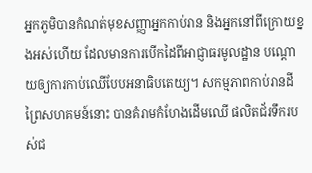អ្នកភូមិបានកំណត់មុខសញ្ញាអ្នកកាប់រាន និងអ្នកនៅពីក្រោយខ្នងអស់ហើយ ដែលមានការបើកដៃពីអាជ្ញាធរមូលដ្ឋាន បណ្ដោយឲ្យការកាប់ឈើបែបអនាធិបតេយ្យ។ សកម្មភាពកាប់រានដីព្រៃសហគមន៍នោះ បានគំរាមកំហែងដើមឈើ ផលិតជ័រទឹករបស់ជ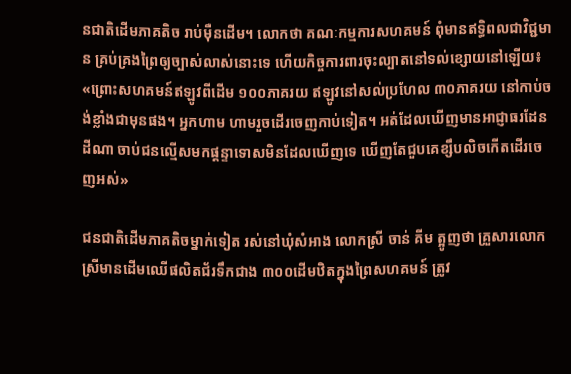នជាតិដើមភាគតិច រាប់ម៉ឺនដើម។ លោកថា គណៈកម្មការសហគមន៍ ពុំមានឥទ្ធិពលជាវិជ្ជមាន គ្រប់គ្រងព្រៃឲ្យច្បាស់លាស់នោះទេ ហើយកិច្ចការពារចុះល្បាតនៅទល់ខ្សោយនៅឡើយ៖ «ព្រោះសហគមន៍ឥឡូវពីដើម ១០០ភាគរយ ឥឡូវនៅសល់ប្រហែល ៣០ភាគរយ នៅកាប់ចង់ខ្លាំងជាមុនផង។ អ្នកហាម ហាមរួចដើរចេញកាប់ទៀត។ អត់ដែលឃើញមានអាជ្ញាធរដែនដីណា ចាប់ជនល្មើសមកផ្ដន្ទាទោសមិនដែលឃើញទេ ឃើញតែជួបគេខ្សឹបលិចកើតដើរចេញអស់»

ជនជាតិដើមភាគតិចម្នាក់ទៀត រស់នៅឃុំសំអាង លោកស្រី ចាន់ គីម ត្អូញថា គ្រួសារលោកស្រីមានដើមឈើផលិតជ័រទឹកជាង ៣០០ដើមឋិតក្នុងព្រៃសហគមន៍ ត្រូវ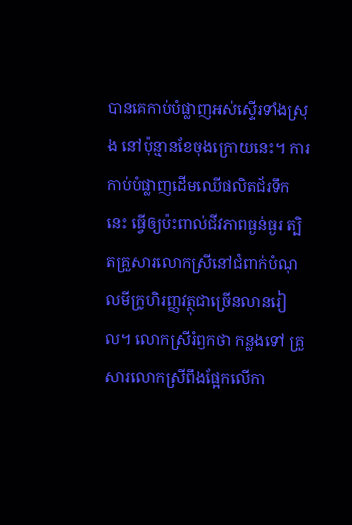បានគេកាប់បំផ្លាញអស់ស្ទើរទាំងស្រុង នៅប៉ុន្មានខែចុងក្រោយនេះ។ ការកាប់បំផ្លាញដើមឈើផលិតជ័រទឹកនេះ ធ្វើឲ្យប៉ះពាល់ជីវភាពធ្ងន់ធ្ងរ ត្បិតគ្រួសារលោកស្រីនៅជំពាក់បំណុលមីក្រូហិរញ្ញវត្ថុជាច្រើនលានរៀល។ លោកស្រីរំឭកថា កន្លងទៅ គ្រួសារលោកស្រីពឹងផ្អែកលើកា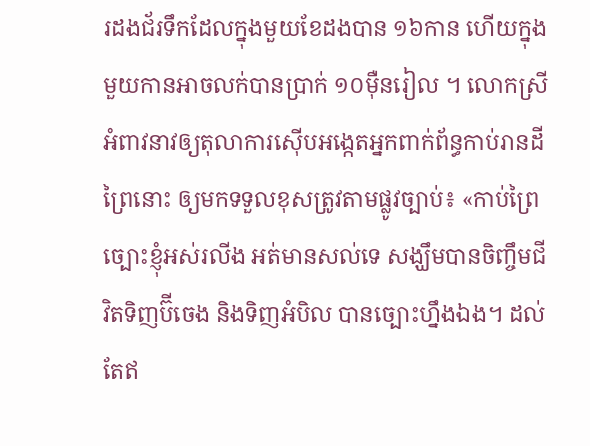រដងជ័រទឹកដែលក្នុងមួយខែដងបាន ១៦កាន ហើយក្នុងមួយកានអាចលក់បានប្រាក់ ១០ម៉ឺនរៀល ។ លោកស្រីអំពាវនាវឲ្យតុលាការស៊ើបអង្កេតអ្នកពាក់ព័ន្ធកាប់រានដីព្រៃនោះ ឲ្យមកទទួលខុសត្រូវតាមផ្លូវច្បាប់៖ «កាប់ព្រៃច្បោះខ្ញុំអស់រលីង អត់មានសល់ទេ សង្ឃឹមបានចិញ្ចឹមជីវិតទិញប៊ីចេង និងទិញអំបិល បានច្បោះហ្នឹងឯង។ ដល់តែឥ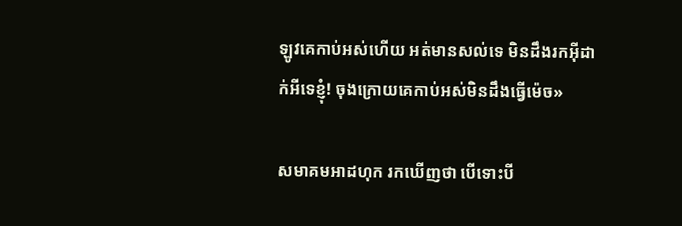ឡូវគេកាប់អស់ហើយ អត់មានសល់ទេ មិនដឹងរកអ៊ីដាក់អីទេខ្ញុំ! ចុងក្រោយគេកាប់អស់មិនដឹងធ្វើម៉េច»

សមាគមអាដហុក រកឃើញថា បើទោះបី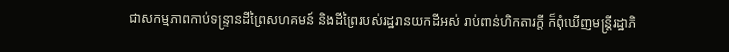ជាសកម្មភាពកាប់ទន្ទ្រានដីព្រៃសហគមន៍ និងដីព្រៃរបស់រដ្ឋរានយកដីអស់ រាប់ពាន់ហិកតារក្ដី ក៏ពុំឃើញមន្ត្រីរដ្ឋាភិ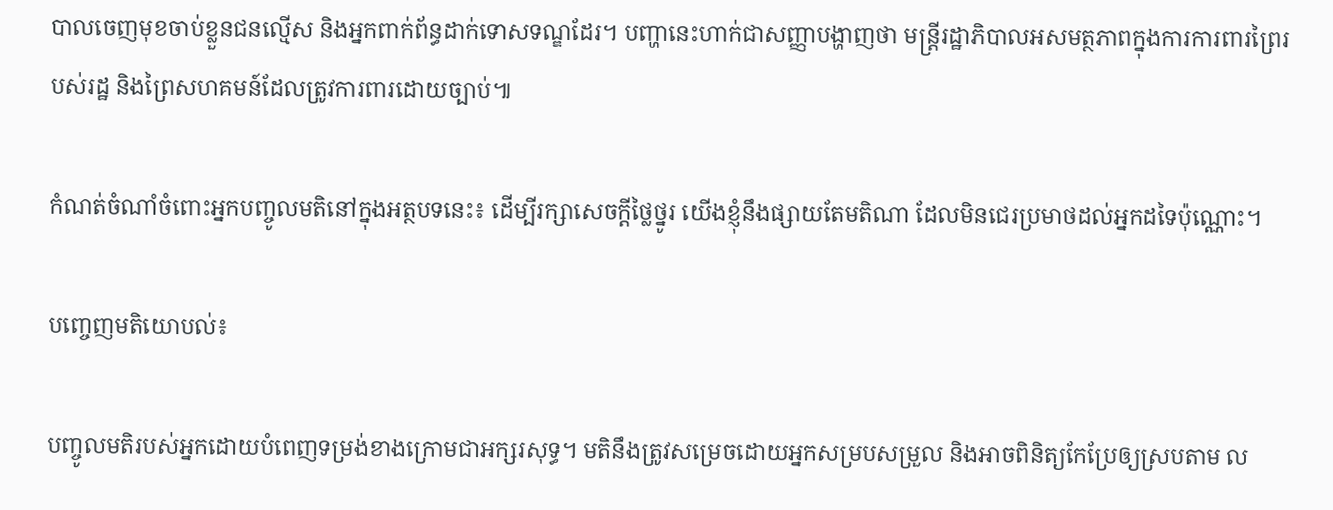បាលចេញមុខចាប់ខ្លួនជនល្មើស និងអ្នកពាក់ព័ន្ធដាក់ទោសទណ្ឌដែរ។ បញ្ហានេះហាក់ជាសញ្ញាបង្ហាញថា មន្ត្រីរដ្ឋាភិបាលអសមត្ថភាពក្នុងការការពារព្រៃរបស់រដ្ឋ និងព្រៃសហគមន៍ដែលត្រូវការពារដោយច្បាប់៕

កំណត់ចំណាំចំពោះអ្នកបញ្ចូលមតិនៅក្នុងអត្ថបទនេះ៖ ដើម្បីរក្សាសេចក្ដីថ្លៃថ្នូរ យើងខ្ញុំនឹងផ្សាយតែមតិណា ដែលមិនជេរប្រមាថដល់អ្នកដទៃប៉ុណ្ណោះ។

បញ្ចេញមតិយោបល់៖

បញ្ចូលមតិរបស់អ្នកដោយបំពេញទម្រង់ខាងក្រោមជាអក្សរសុទ្ធ។ មតិនឹងត្រូវសម្រេចដោយអ្នកសម្របសម្រួល និងអាចពិនិត្យកែប្រែឲ្យស្របតាម ល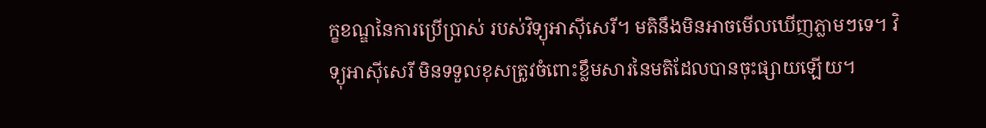ក្ខខណ្ឌនៃការប្រើប្រាស់ របស់វិទ្យុអាស៊ីសេរី។ មតិនឹងមិនអាចមើលឃើញភ្លាមៗទេ។ វិទ្យុអាស៊ីសេរី មិនទទួលខុសត្រូវចំពោះខ្លឹមសារនៃមតិដែលបានចុះផ្សាយឡើយ។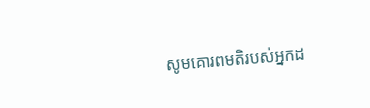សូមគោរពមតិរបស់អ្នកដ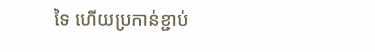ទៃ ហើយប្រកាន់ខ្ជាប់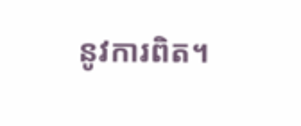នូវការពិត។